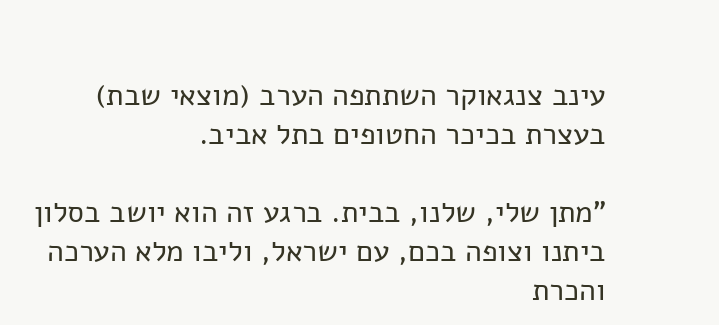עינב צנגאוקר השתתפה הערב (מוצאי שבת) בעצרת בכיכר החטופים בתל אביב.

"מתן שלי, שלנו, בבית. ברגע זה הוא יושב בסלון ביתנו וצופה בכם, עם ישראל, וליבו מלא הערכה והכרת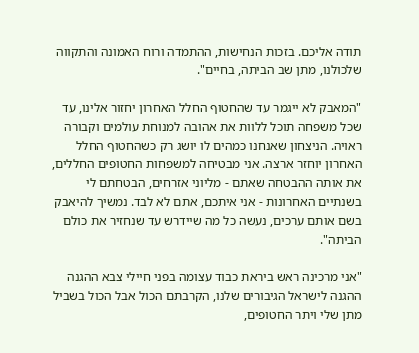תודה אליכם. בזכות הנחישות, ההתמדה ורוח האמונה והתקווה שלכולנו, מתן שב הביתה, בחיים".

"המאבק לא ייגמר עד שהחטוף החלל האחרון יחזור אלינו, עד שכל משפחה תוכל ללוות את אהובה למנוחת עולמים וקבורה ראויה. הניצחון שאנחנו כמהים לו יושג רק כשהחטוף החלל האחרון יוחזר ארצה. אני מבטיחה למשפחות החטופים החללים, את אותה ההבטחה שאתם - מליוני אזרחים, הבטחתם לי בשנתיים האחרונות - אני איתכם, אתם לא לבד. נמשיך להיאבק בשם אותם ערכים, נעשה כל מה שיידרש עד שנחזיר את כולם הביתה".

"אני מרכינה ראש ביראת כבוד עצומה בפני חיילי צבא ההגנה ההגנה לישראל הגיבורים שלנו, הקרבתם הכול אבל הכול בשביל מתן שלי ויתר החטופים,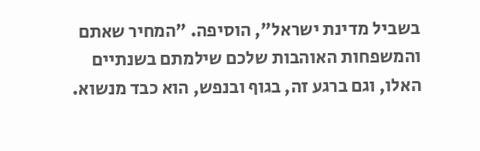בשביל מדינת ישראל", הוסיפה. "המחיר שאתם והמשפחות האוהבות שלכם שילמתם בשנתיים האלו, וגם ברגע זה, בגוף ובנפש, הוא כבד מנשוא.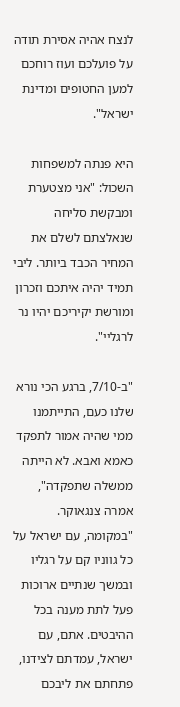לנצח אהיה אסירת תודה על פועלכם ועוז רוחכם למען החטופים ומדינת ישראל".

היא פנתה למשפחות השכול: "אני מצטערת ומבקשת סליחה שנאלצתם לשלם את המחיר הכבד ביותר. ליבי תמיד יהיה איתכם וזכרון ומורשת יקיריכם יהיו נר לרגליי".

"ב-7/10, ברגע הכי נורא שלנו כעם, התייתמנו ממי שהיה אמור לתפקד כאמא ואבא. לא הייתה ממשלה שתפקדה", אמרה צנגאוקר. "במקומה, עם ישראל על כל גווניו קם על רגליו ובמשך שנתיים ארוכות פעל לתת מענה בכל ההיבטים. אתם, עם ישראל, עמדתם לצידנו, פתחתם את ליבכם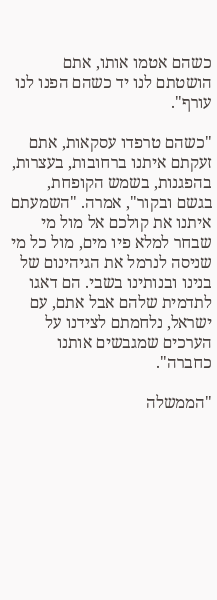כשהם אטמו אותו, אתם הושטתם לנו יד כשהם הפנו לנו עורף".

"כשהם טרפדו עסקאות, אתם זעקתם איתנו ברחובות, בעצרות, בהפגנות, בשמש הקופחת, בגשם ובקור", אמרה. "השמעתם איתנו את קולכם אל מול מי שבחר למלא פיו מים, מול כל מי שניסה לנרמל את הגיהינום של בנינו ובנותינו בשבי. הם דאגו לתדמית שלהם אבל אתם, עם ישראל, נלחמתם לצידנו על הערכים שמגבשים אותנו כחברה".

"הממשלה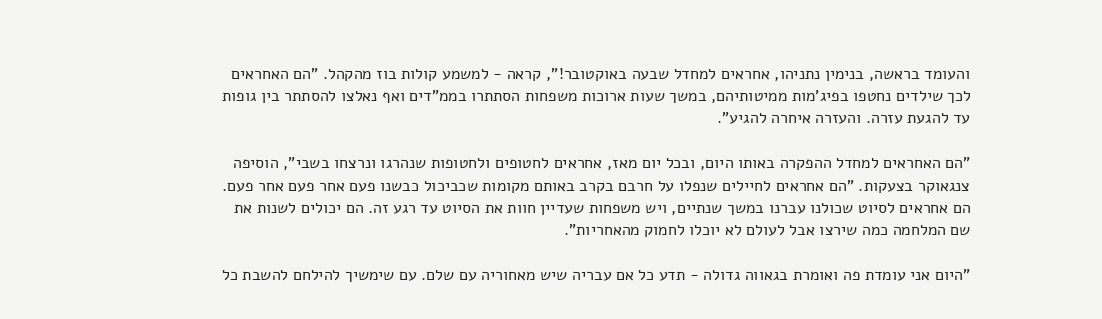והעומד בראשה, בנימין נתניהו, אחראים למחדל שבעה באוקטובר!", קראה - למשמע קולות בוז מהקהל. "הם האחראים לכך שילדים נחטפו בפיג'מות ממיטותיהם, במשך שעות ארוכות משפחות הסתתרו בממ"דים ואף נאלצו להסתתר בין גופות עד להגעת עזרה. והעזרה איחרה להגיע".

"הם האחראים למחדל ההפקרה באותו היום, ובכל יום מאז, אחראים לחטופים ולחטופות שנהרגו ונרצחו בשבי", הוסיפה צנגאוקר בצעקות. "הם אחראים לחיילים שנפלו על חרבם בקרב באותם מקומות שכביכול כבשנו פעם אחר פעם אחר פעם. הם אחראים לסיוט שכולנו עברנו במשך שנתיים, ויש משפחות שעדיין חוות את הסיוט עד רגע זה. הם יכולים לשנות את שם המלחמה כמה שירצו אבל לעולם לא יוכלו לחמוק מהאחריות".

"היום אני עומדת פה ואומרת בגאווה גדולה - תדע כל אם עבריה שיש מאחוריה עם שלם. עם שימשיך להילחם להשבת כל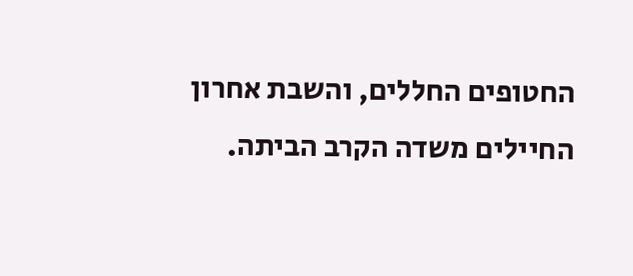החטופים החללים, והשבת אחרון החיילים משדה הקרב הביתה.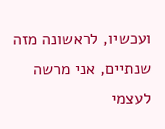ועכשיו, לראשונה מזה שנתיים, אני מרשה לעצמי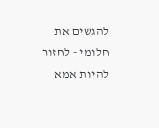להגשים את חלומי - לחזור להיות אמא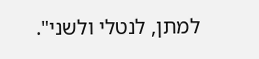למתן, לנטלי ולשני".